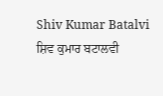Shiv Kumar Batalvi
ਸ਼ਿਵ ਕੁਮਾਰ ਬਟਾਲਵੀ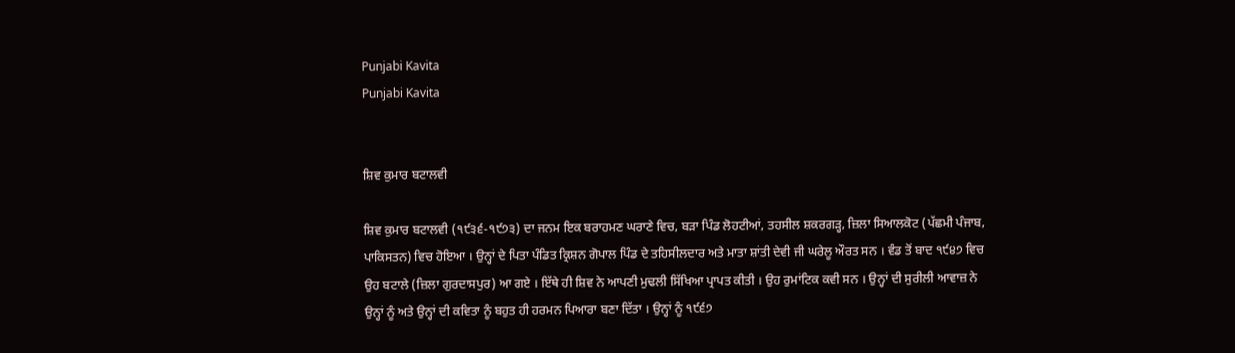Punjabi Kavita
Punjabi Kavita


ਸ਼ਿਵ ਕੁਮਾਰ ਬਟਾਲਵੀ

ਸ਼ਿਵ ਕੁਮਾਰ ਬਟਾਲਵੀ (੧੯੩੬-੧੯੭੩) ਦਾ ਜਨਮ ਇਕ ਬਰਾਹਮਣ ਘਰਾਣੇ ਵਿਚ, ਬੜਾ ਪਿੰਡ ਲੋਹਟੀਆਂ, ਤਹਸੀਲ ਸ਼ਕਰਗੜ੍ਹ, ਜ਼ਿਲਾ ਸਿਆਲਕੋਟ (ਪੱਛਮੀ ਪੰਜਾਬ, ਪਾਕਿਸਤਨ) ਵਿਚ ਹੋਇਆ । ਉਨ੍ਹਾਂ ਦੇ ਪਿਤਾ ਪੰਡਿਤ ਕ੍ਰਿਸ਼ਨ ਗੋਪਾਲ ਪਿੰਡ ਦੇ ਤਹਿਸੀਲਦਾਰ ਅਤੇ ਮਾਤਾ ਸ਼ਾਂਤੀ ਦੇਵੀ ਜੀ ਘਰੇਲੂ ਔਰਤ ਸਨ । ਵੰਡ ਤੋਂ ਬਾਦ ੧੯੪੭ ਵਿਚ ਉਹ ਬਟਾਲੇ (ਜ਼ਿਲਾ ਗੁਰਦਾਸਪੁਰ) ਆ ਗਏ । ਇੱਥੇ ਹੀ ਸ਼ਿਵ ਨੇ ਆਪਣੀ ਮੁਢਲੀ ਸਿੱਖਿਆ ਪ੍ਰਾਪਤ ਕੀਤੀ । ਉਹ ਰੁਮਾਂਟਿਕ ਕਵੀ ਸਨ । ਉਨ੍ਹਾਂ ਦੀ ਸੁਰੀਲੀ ਆਵਾਜ਼ ਨੇ ਉਨ੍ਹਾਂ ਨੂੰ ਅਤੇ ਉਨ੍ਹਾਂ ਦੀ ਕਵਿਤਾ ਨੂੰ ਬਹੁਤ ਹੀ ਹਰਮਨ ਪਿਆਰਾ ਬਣਾ ਦਿੱਤਾ । ਉਨ੍ਹਾਂ ਨੂੰ ੧੯੬੭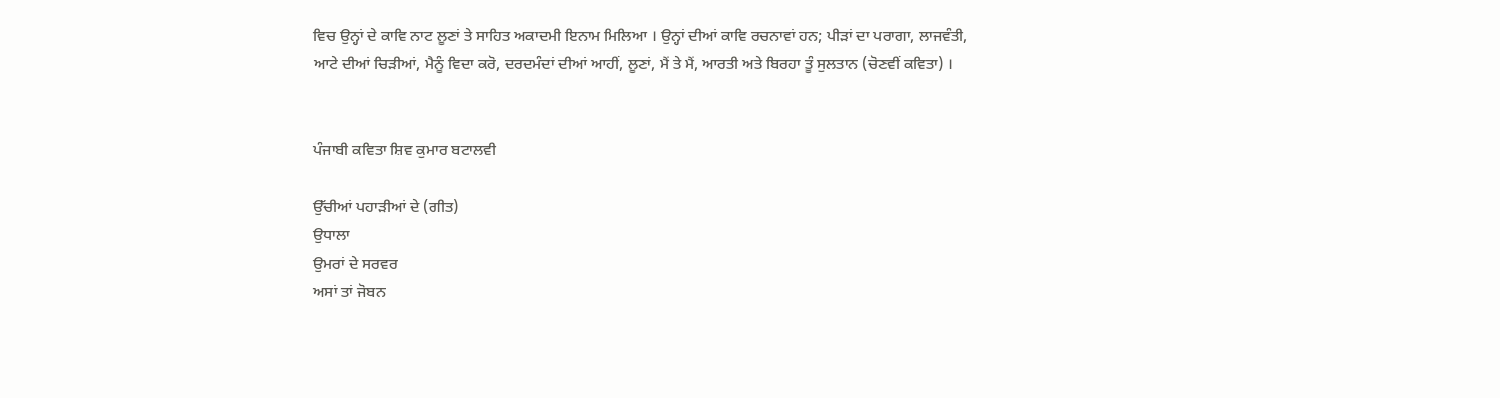ਵਿਚ ਉਨ੍ਹਾਂ ਦੇ ਕਾਵਿ ਨਾਟ ਲੂਣਾਂ ਤੇ ਸਾਹਿਤ ਅਕਾਦਮੀ ਇਨਾਮ ਮਿਲਿਆ । ਉਨ੍ਹਾਂ ਦੀਆਂ ਕਾਵਿ ਰਚਨਾਵਾਂ ਹਨ; ਪੀੜਾਂ ਦਾ ਪਰਾਗਾ, ਲਾਜਵੰਤੀ, ਆਟੇ ਦੀਆਂ ਚਿੜੀਆਂ, ਮੈਨੂੰ ਵਿਦਾ ਕਰੋ, ਦਰਦਮੰਦਾਂ ਦੀਆਂ ਆਹੀਂ, ਲੂਣਾਂ, ਮੈਂ ਤੇ ਮੈਂ, ਆਰਤੀ ਅਤੇ ਬਿਰਹਾ ਤੂੰ ਸੁਲਤਾਨ (ਚੋਣਵੀਂ ਕਵਿਤਾ) ।


ਪੰਜਾਬੀ ਕਵਿਤਾ ਸ਼ਿਵ ਕੁਮਾਰ ਬਟਾਲਵੀ

ਉੱਚੀਆਂ ਪਹਾੜੀਆਂ ਦੇ (ਗੀਤ)
ਉਧਾਲਾ
ਉਮਰਾਂ ਦੇ ਸਰਵਰ
ਅਸਾਂ ਤਾਂ ਜੋਬਨ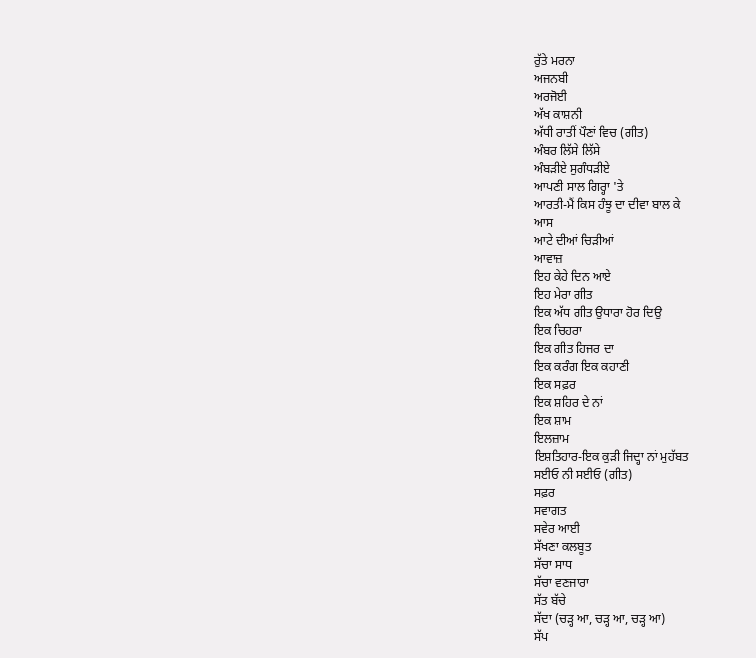ਰੁੱਤੇ ਮਰਨਾ
ਅਜਨਬੀ
ਅਰਜੋਈ
ਅੱਖ ਕਾਸ਼ਨੀ
ਅੱਧੀ ਰਾਤੀਂ ਪੌਣਾਂ ਵਿਚ (ਗੀਤ)
ਅੰਬਰ ਲਿੱਸੇ ਲਿੱਸੇ
ਅੰਬੜੀਏ ਸੁਗੰਧੜੀਏ
ਆਪਣੀ ਸਾਲ ਗਿਰ੍ਹਾ 'ਤੇ
ਆਰਤੀ-ਮੈਂ ਕਿਸ ਹੰਝੂ ਦਾ ਦੀਵਾ ਬਾਲ ਕੇ
ਆਸ
ਆਟੇ ਦੀਆਂ ਚਿੜੀਆਂ
ਆਵਾਜ਼
ਇਹ ਕੇਹੇ ਦਿਨ ਆਏ
ਇਹ ਮੇਰਾ ਗੀਤ
ਇਕ ਅੱਧ ਗੀਤ ਉਧਾਰਾ ਹੋਰ ਦਿਉ
ਇਕ ਚਿਹਰਾ
ਇਕ ਗੀਤ ਹਿਜਰ ਦਾ
ਇਕ ਕਰੰਗ ਇਕ ਕਹਾਣੀ
ਇਕ ਸਫ਼ਰ
ਇਕ ਸ਼ਹਿਰ ਦੇ ਨਾਂ
ਇਕ ਸ਼ਾਮ
ਇਲਜ਼ਾਮ
ਇਸ਼ਤਿਹਾਰ-ਇਕ ਕੁੜੀ ਜਿਦ੍ਹਾ ਨਾਂ ਮੁਹੱਬਤ
ਸਈਓ ਨੀ ਸਈਓ (ਗੀਤ)
ਸਫ਼ਰ
ਸਵਾਗਤ
ਸਵੇਰ ਆਈ
ਸੱਖਣਾ ਕਲਬੂਤ
ਸੱਚਾ ਸਾਧ
ਸੱਚਾ ਵਣਜਾਰਾ
ਸੱਤ ਬੱਚੇ
ਸੱਦਾ (ਚੜ੍ਹ ਆ, ਚੜ੍ਹ ਆ, ਚੜ੍ਹ ਆ)
ਸੱਪ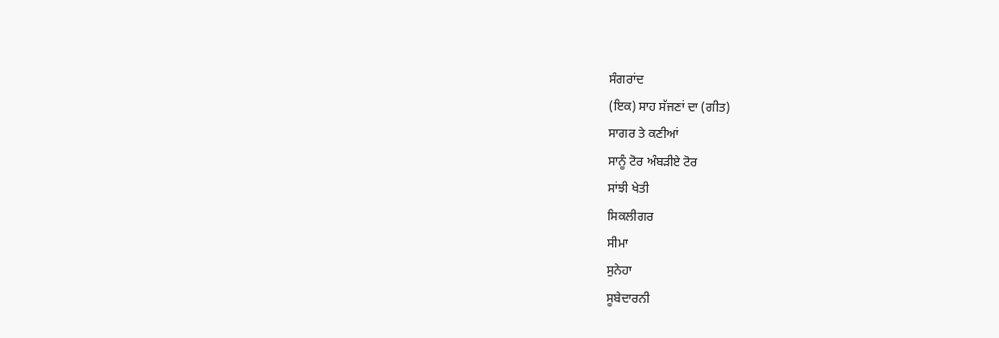ਸੰਗਰਾਂਦ
(ਇਕ) ਸਾਹ ਸੱਜਣਾਂ ਦਾ (ਗੀਤ)
ਸਾਗਰ ਤੇ ਕਣੀਆਂ
ਸਾਨੂੰ ਟੋਰ ਅੰਬੜੀਏ ਟੋਰ
ਸਾਂਝੀ ਖੇਤੀ
ਸਿਕਲੀਗਰ
ਸੀਮਾ
ਸੁਨੇਹਾ
ਸੂਬੇਦਾਰਨੀ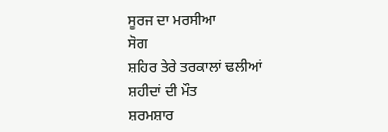ਸੂਰਜ ਦਾ ਮਰਸੀਆ
ਸੋਗ
ਸ਼ਹਿਰ ਤੇਰੇ ਤਰਕਾਲਾਂ ਢਲੀਆਂ
ਸ਼ਹੀਦਾਂ ਦੀ ਮੌਤ
ਸ਼ਰਮਸ਼ਾਰ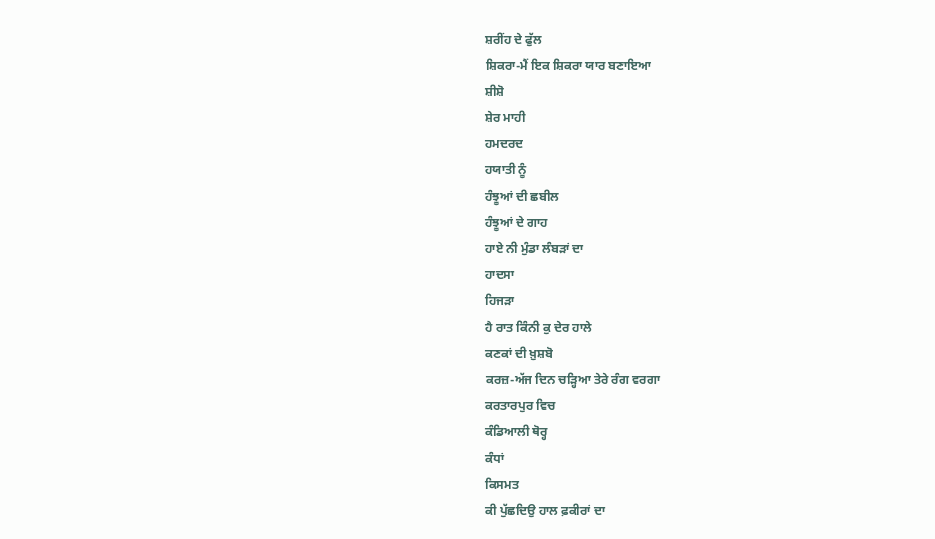ਸ਼ਰੀਂਹ ਦੇ ਫੁੱਲ
ਸ਼ਿਕਰਾ-ਮੈਂ ਇਕ ਸ਼ਿਕਰਾ ਯਾਰ ਬਣਾਇਆ
ਸ਼ੀਸ਼ੋ
ਸ਼ੇਰ ਮਾਹੀ
ਹਮਦਰਦ
ਹਯਾਤੀ ਨੂੰ
ਹੰਝੂਆਂ ਦੀ ਛਬੀਲ
ਹੰਝੂਆਂ ਦੇ ਗਾਹ
ਹਾਏ ਨੀ ਮੁੰਡਾ ਲੰਬੜਾਂ ਦਾ
ਹਾਦਸਾ
ਹਿਜੜਾ
ਹੈ ਰਾਤ ਕਿੰਨੀ ਕੁ ਦੇਰ ਹਾਲੇ
ਕਣਕਾਂ ਦੀ ਖ਼ੁਸ਼ਬੋ
ਕਰਜ਼-ਅੱਜ ਦਿਨ ਚੜ੍ਹਿਆ ਤੇਰੇ ਰੰਗ ਵਰਗਾ
ਕਰਤਾਰਪੁਰ ਵਿਚ
ਕੰਡਿਆਲੀ ਥੋਰ੍ਹ
ਕੰਧਾਂ
ਕਿਸਮਤ
ਕੀ ਪੁੱਛਦਿਉ ਹਾਲ ਫ਼ਕੀਰਾਂ ਦਾ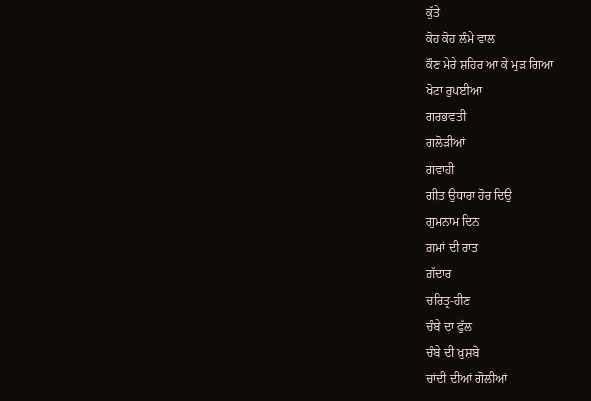ਕੁੱਤੇ
ਕੋਹ ਕੋਹ ਲੰਮੇ ਵਾਲ
ਕੌਣ ਮੇਰੇ ਸ਼ਹਿਰ ਆ ਕੇ ਮੁੜ ਗਿਆ
ਖੋਟਾ ਰੁਪਈਆ
ਗਰਭਵਤੀ
ਗਲੋੜੀਆਂ
ਗਵਾਹੀ
ਗੀਤ ਉਧਾਰਾ ਹੋਰ ਦਿਉ
ਗੁਮਨਾਮ ਦਿਨ
ਗ਼ਮਾਂ ਦੀ ਰਾਤ
ਗ਼ੱਦਾਰ
ਚਰਿਤ੍ਰ-ਹੀਣ
ਚੰਬੇ ਦਾ ਫੁੱਲ
ਚੰਬੇ ਦੀ ਖ਼ੁਸ਼ਬੋ
ਚਾਂਦੀ ਦੀਆਂ ਗੋਲੀਆਂ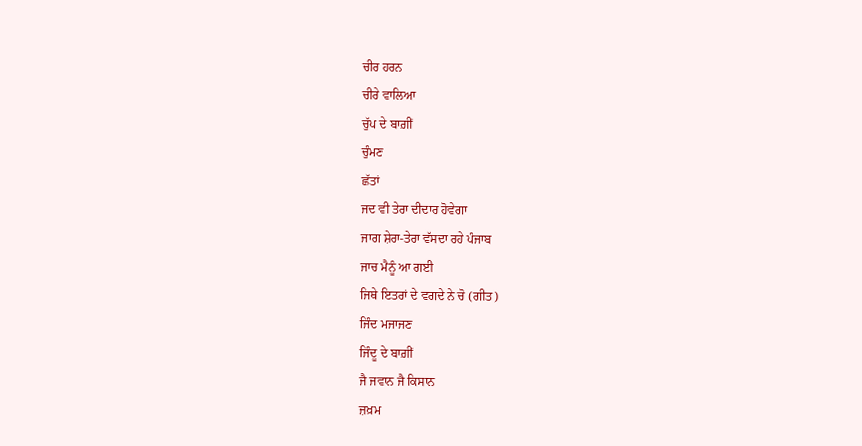ਚੀਰ ਹਰਨ
ਚੀਰੇ ਵਾਲਿਆ
ਚੁੱਪ ਦੇ ਬਾਗ਼ੀਂ
ਚੁੰਮਣ
ਛੱਤਾਂ
ਜਦ ਵੀ ਤੇਰਾ ਦੀਦਾਰ ਹੋਵੇਗਾ
ਜਾਗ ਸ਼ੇਰਾ-ਤੇਰਾ ਵੱਸਦਾ ਰਹੇ ਪੰਜਾਬ
ਜਾਚ ਮੈਨੂੰ ਆ ਗਈ
ਜਿਥੇ ਇਤਰਾਂ ਦੇ ਵਗਦੇ ਨੇ ਚੋ (ਗੀਤ)
ਜਿੰਦ ਮਜਾਜਣ
ਜਿੰਦੂ ਦੇ ਬਾਗ਼ੀਂ
ਜੈ ਜਵਾਨ ਜੈ ਕਿਸਾਨ
ਜ਼ਖ਼ਮ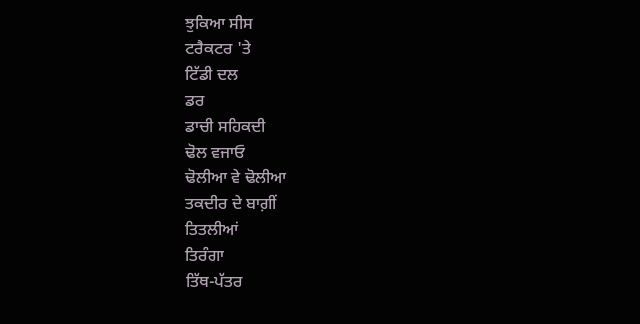ਝੁਕਿਆ ਸੀਸ
ਟਰੈਕਟਰ 'ਤੇ
ਟਿੱਡੀ ਦਲ
ਡਰ
ਡਾਚੀ ਸਹਿਕਦੀ
ਢੋਲ ਵਜਾਓ
ਢੋਲੀਆ ਵੇ ਢੋਲੀਆ
ਤਕਦੀਰ ਦੇ ਬਾਗ਼ੀਂ
ਤਿਤਲੀਆਂ
ਤਿਰੰਗਾ
ਤਿੱਥ-ਪੱਤਰ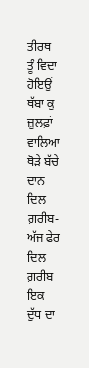ਤੀਰਥ
ਤੂੰ ਵਿਦਾ ਹੋਇਉਂ
ਥੱਬਾ ਕੁ ਜ਼ੁਲਫ਼ਾਂ ਵਾਲਿਆ
ਥੋੜੇ ਬੱਚੇ
ਦਾਨ
ਦਿਲ ਗ਼ਰੀਬ-ਅੱਜ ਫੇਰ ਦਿਲ ਗ਼ਰੀਬ ਇਕ
ਦੁੱਧ ਦਾ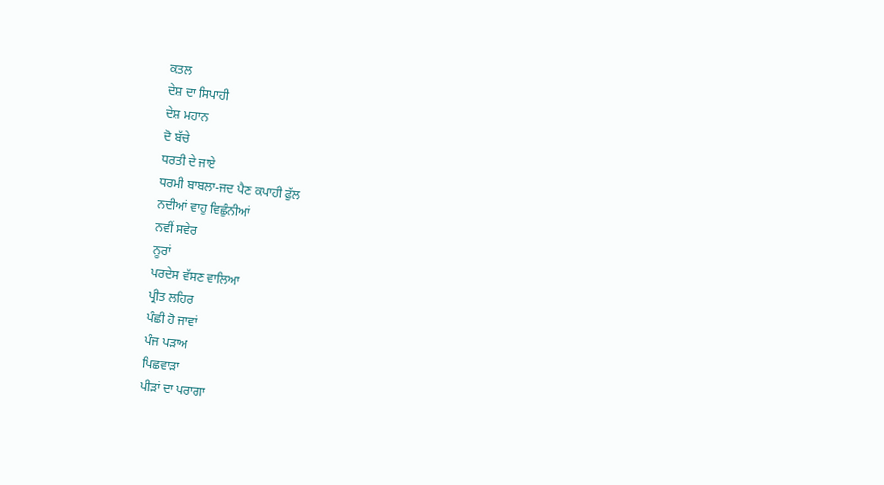ਕਤਲ
ਦੇਸ਼ ਦਾ ਸਿਪਾਹੀ
ਦੇਸ਼ ਮਹਾਨ
ਦੋ ਬੱਚੇ
ਧਰਤੀ ਦੇ ਜਾਏ
ਧਰਮੀ ਬਾਬਲਾ-ਜਦ ਪੈਣ ਕਪਾਹੀ ਫੁੱਲ
ਨਦੀਆਂ ਵਾਹੁ ਵਿਛੁੰਨੀਆਂ
ਨਵੀਂ ਸਵੇਰ
ਨੂਰਾਂ
ਪਰਦੇਸ ਵੱਸਣ ਵਾਲਿਆ
ਪ੍ਰੀਤ ਲਹਿਰ
ਪੰਛੀ ਹੋ ਜਾਵਾਂ
ਪੰਜ ਪੜਾਅ
ਪਿਛਵਾੜਾ
ਪੀੜਾਂ ਦਾ ਪਰਾਗਾ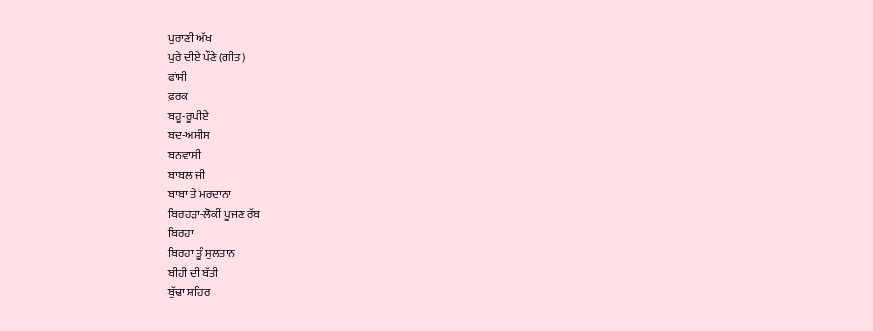ਪੁਰਾਣੀ ਅੱਖ
ਪੁਰੇ ਦੀਏ ਪੌਣੇ (ਗੀਤ)
ਫਾਂਸੀ
ਫ਼ਰਕ
ਬਹੂ-ਰੂਪੀਏ
ਬਦ-ਅਸੀਸ
ਬਨਵਾਸੀ
ਬਾਬਲ ਜੀ
ਬਾਬਾ ਤੇ ਮਰਦਾਨਾ
ਬਿਰਹੜਾ-ਲੋਕੀਂ ਪੂਜਣ ਰੱਬ
ਬਿਰਹਾ
ਬਿਰਹਾ ਤੂੰ ਸੁਲਤਾਨ
ਬੀਹੀ ਦੀ ਬੱਤੀ
ਬੁੱਢਾ ਸ਼ਹਿਰ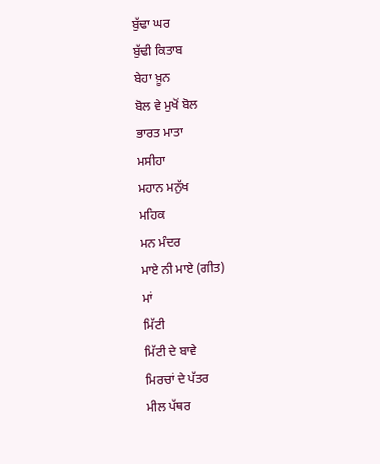ਬੁੱਢਾ ਘਰ
ਬੁੱਢੀ ਕਿਤਾਬ
ਬੇਹਾ ਖ਼ੂਨ
ਬੋਲ ਵੇ ਮੁਖੋਂ ਬੋਲ
ਭਾਰਤ ਮਾਤਾ
ਮਸੀਹਾ
ਮਹਾਨ ਮਨੁੱਖ
ਮਹਿਕ
ਮਨ ਮੰਦਰ
ਮਾਏ ਨੀ ਮਾਏ (ਗੀਤ)
ਮਾਂ
ਮਿੱਟੀ
ਮਿੱਟੀ ਦੇ ਬਾਵੇ
ਮਿਰਚਾਂ ਦੇ ਪੱਤਰ
ਮੀਲ ਪੱਥਰ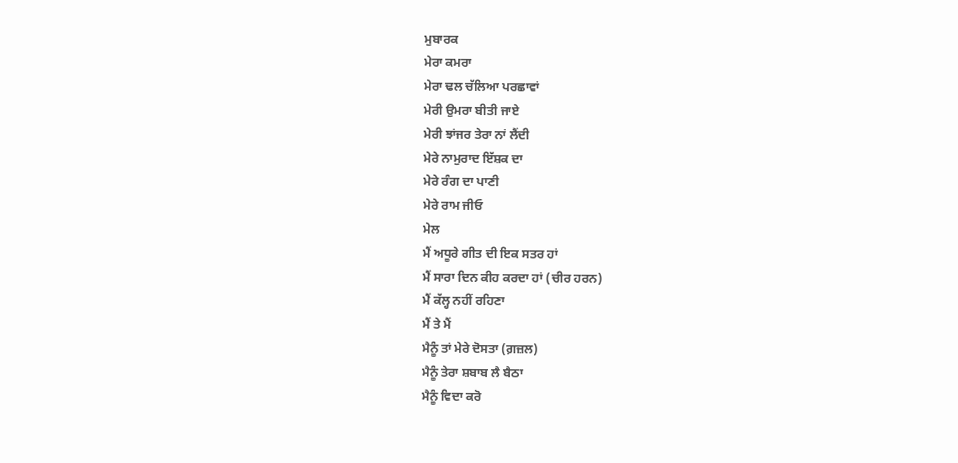ਮੁਬਾਰਕ
ਮੇਰਾ ਕਮਰਾ
ਮੇਰਾ ਢਲ ਚੱਲਿਆ ਪਰਛਾਵਾਂ
ਮੇਰੀ ਉਮਰਾ ਬੀਤੀ ਜਾਏ
ਮੇਰੀ ਝਾਂਜਰ ਤੇਰਾ ਨਾਂ ਲੈਂਦੀ
ਮੇਰੇ ਨਾਮੁਰਾਦ ਇੱਸ਼ਕ ਦਾ
ਮੇਰੇ ਰੰਗ ਦਾ ਪਾਣੀ
ਮੇਰੇ ਰਾਮ ਜੀਓ
ਮੇਲ
ਮੈਂ ਅਧੂਰੇ ਗੀਤ ਦੀ ਇਕ ਸਤਰ ਹਾਂ
ਮੈਂ ਸਾਰਾ ਦਿਨ ਕੀਹ ਕਰਦਾ ਹਾਂ (ਚੀਰ ਹਰਨ)
ਮੈਂ ਕੱਲ੍ਹ ਨਹੀਂ ਰਹਿਣਾ
ਮੈਂ ਤੇ ਮੈਂ
ਮੈਨੂੰ ਤਾਂ ਮੇਰੇ ਦੋਸਤਾ (ਗ਼ਜ਼ਲ)
ਮੈਨੂੰ ਤੇਰਾ ਸ਼ਬਾਬ ਲੈ ਬੈਠਾ
ਮੈਨੂੰ ਵਿਦਾ ਕਰੋ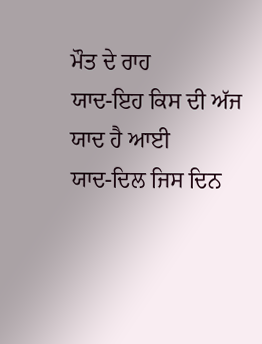ਮੌਤ ਦੇ ਰਾਹ
ਯਾਦ-ਇਹ ਕਿਸ ਦੀ ਅੱਜ ਯਾਦ ਹੈ ਆਈ
ਯਾਦ-ਦਿਲ ਜਿਸ ਦਿਨ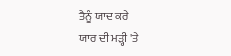ਤੈਨੂੰ ਯਾਦ ਕਰੇ
ਯਾਰ ਦੀ ਮੜ੍ਹੀ 'ਤੇ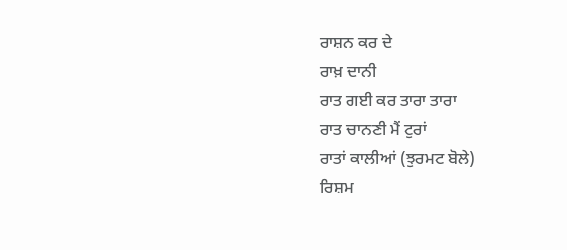ਰਾਸ਼ਨ ਕਰ ਦੇ
ਰਾਖ਼ ਦਾਨੀ
ਰਾਤ ਗਈ ਕਰ ਤਾਰਾ ਤਾਰਾ
ਰਾਤ ਚਾਨਣੀ ਮੈਂ ਟੁਰਾਂ
ਰਾਤਾਂ ਕਾਲੀਆਂ (ਝੁਰਮਟ ਬੋਲੇ)
ਰਿਸ਼ਮ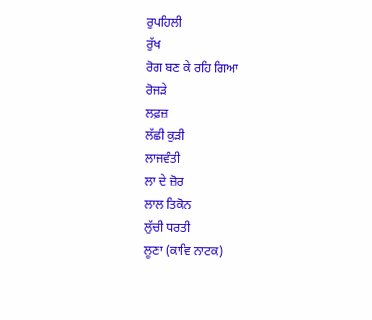ਰੁਪਹਿਲੀ
ਰੁੱਖ
ਰੋਗ ਬਣ ਕੇ ਰਹਿ ਗਿਆ
ਰੋਜੜੇ
ਲਫ਼ਜ਼
ਲੱਛੀ ਕੁੜੀ
ਲਾਜਵੰਤੀ
ਲਾ ਦੇ ਜ਼ੋਰ
ਲਾਲ ਤਿਕੋਨ
ਲੁੱਚੀ ਧਰਤੀ
ਲੂਣਾ (ਕਾਵਿ ਨਾਟਕ)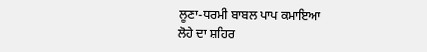ਲੂਣਾ-ਧਰਮੀ ਬਾਬਲ ਪਾਪ ਕਮਾਇਆ
ਲੋਹੇ ਦਾ ਸ਼ਹਿਰ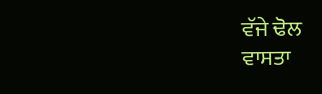ਵੱਜੇ ਢੋਲ
ਵਾਸਤਾ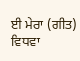ਈ ਮੇਰਾ (ਗੀਤ)
ਵਿਧਵਾ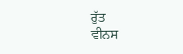ਰੁੱਤ
ਵੀਨਸ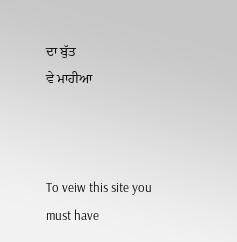ਦਾ ਬੁੱਤ
ਵੇ ਮਾਹੀਆ



To veiw this site you must have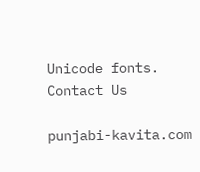Unicode fonts. Contact Us

punjabi-kavita.com